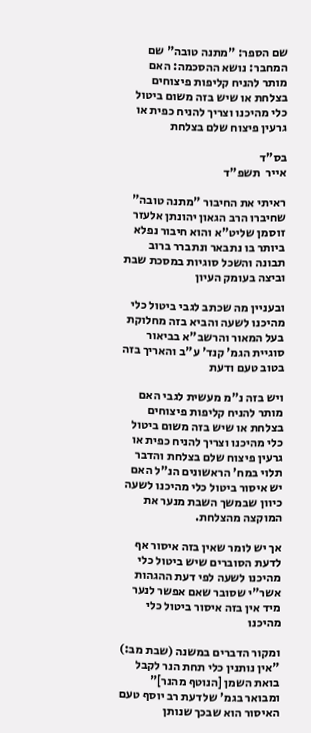שם הספר: "מתנה טובה" שם המחבר: נושא ההסכמה: האם מותר להניח קליפות פיצוחים בצלחת או שיש בזה משום ביטול כלי מהיכנו וצריך להניח כפית או גרעין פיצוח שלם בצלחת

בס"ד                                                                                                                                   אייר  תשפ"ד

ראיתי את החיבור "מתנה טובה" שחיברו הרב הגאון יהונתן אלעזר זוסמן שליט"א והוא חיבור נפלא ביותר בו נתבאר ונתברר ברוב תבונה והשכל סוגיות במסכת שבת וביצה בעומק העיון

ובעניין מה שכתב לגבי ביטול כלי מהיכנו לשעה והביא בזה מחלוקת בעל המאור והרשב"א בביאור סוגיית הגמ' קנד' ע"ב והאריך בזה בטוב טעם ודעת

ויש בזה נ"מ מעשית לגבי האם מותר להניח קליפות פיצוחים בצלחת או שיש בזה משום ביטול כלי מהיכנו וצריך להניח כפית או גרעין פיצוח שלם בצלחת והדבר תלוי במח' הראשונים הנ"ל האם יש איסור ביטול כלי מהיכנו לשעה כיוון שבמשך השבת מנער את המוקצה מהצלחת.

אך יש לומר שאין בזה איסור אף לדעת הסוברים שיש ביטול כלי מהיכנו לשעה לפי דעת ההגהות אשר"י שסובר שאם אפשר לנער מיד אין בזה איסור ביטול כלי מהיכנו

ומקור הדברים במשנה (שבת מב:) "אין נותנין כלי תחת הנר לקבל בואת השמן [הנוטף מהנר]" ומבואר בגמ' שלדעת רב יוסף טעם האיסור הוא שבכך שנותן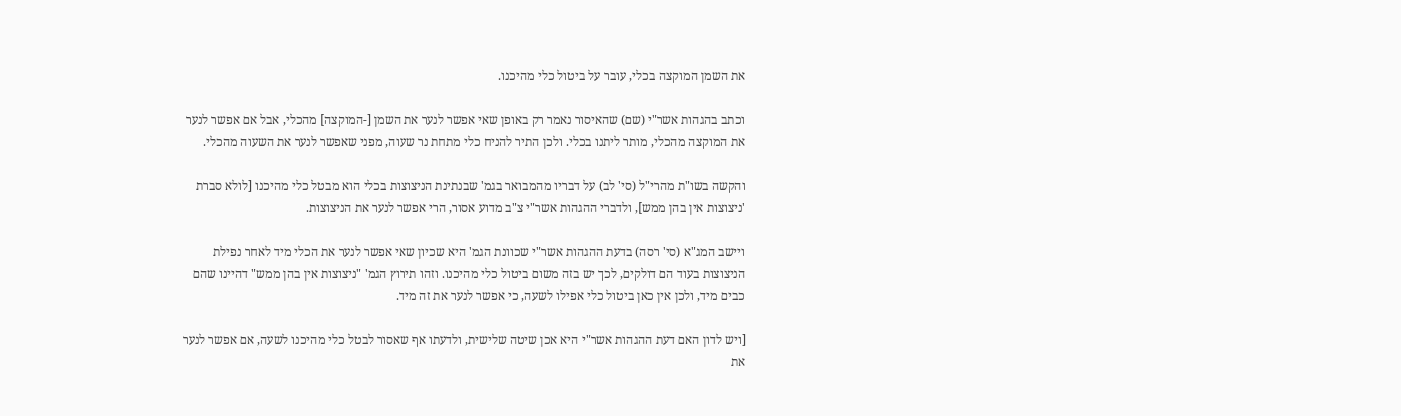את השמן המוקצה בכלי, עובר על ביטול כלי מהיכנו.

וכתב בהגהות אשר"י (שם) שהאיסור נאמר רק באופן שאי אפשר לנער את השמן [-המוקצה] מהכלי, אבל אם אפשר לנער את המוקצה מהכלי, מותר ליתנו בכלי. ולכן התיר להניח כלי מתחת נר שעוה, מפני שאפשר לנער את השעוה מהכלי.

והקשה בשו"ת מהרי"ל (סי' לב) על דבריו מהמבואר בגמ' שבנתינת הניצוצות בכלי הוא מבטל כלי מהיכנו [לולא סברת 'ניצוצות אין בהן ממש], ולדברי ההגהות אשר"י צ"ב מדוע אסור, הרי אפשר לנער את הניצוצות.

ויישב המג"א (סי' רסה) בדעת ההגהות אשר"י שכוונת הגמ' היא שכיון שאי אפשר לנער את הכלי מיד לאחר נפילת הניצוצות בעוד הם דולקים, לכך יש בזה משום ביטול כלי מהיכנו. וזהו תירוץ הגמ' "ניצוצות אין בהן ממש" דהיינו שהם כבים מיד, ולכן אין כאן ביטול כלי אפילו לשעה, כי אפשר לנער את זה מיד.

[ויש לדון האם דעת ההגהות אשר"י היא אכן שיטה שלישית, ולדעתו אף שאסור לבטל כלי מהיכנו לשעה, אם אפשר לנער את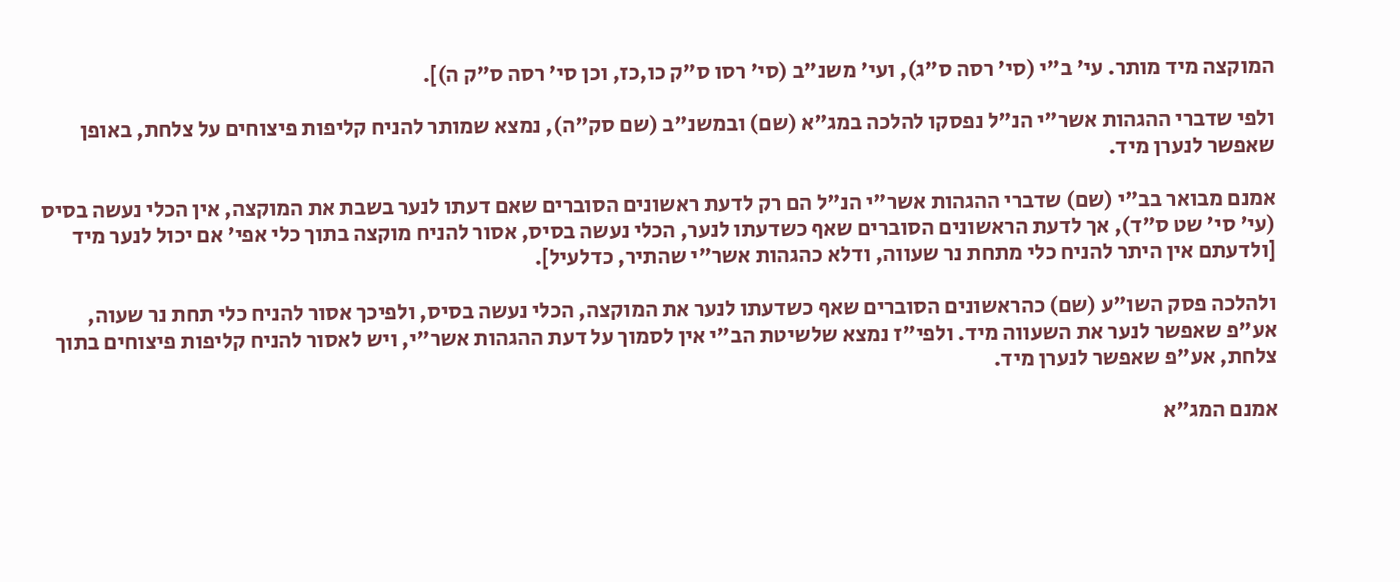המוקצה מיד מותר. עי' ב"י (סי' רסה ס"ג), ועי' משנ"ב (סי' רסו ס"ק כו,כז, וכן סי' רסה ס"ק ה)].

ולפי שדברי ההגהות אשר"י הנ"ל נפסקו להלכה במג"א (שם) ובמשנ"ב (שם סק"ה), נמצא שמותר להניח קליפות פיצוחים על צלחת, באופן שאפשר לנערן מיד.

אמנם מבואר בב"י (שם) שדברי ההגהות אשר"י הנ"ל הם רק לדעת ראשונים הסוברים שאם דעתו לנער בשבת את המוקצה, אין הכלי נעשה בסיס (עי' סי' שט ס"ד), אך לדעת הראשונים הסוברים שאף כשדעתו לנער, הכלי נעשה בסיס, אסור להניח מוקצה בתוך כלי אפי' אם יכול לנער מיד [ולדעתם אין היתר להניח כלי מתחת נר שעווה, ודלא כהגהות אשר"י שהתיר, כדלעיל].

ולהלכה פסק השו"ע (שם) כהראשונים הסוברים שאף כשדעתו לנער את המוקצה, הכלי נעשה בסיס, ולפיכך אסור להניח כלי תחת נר שעוה, אע"פ שאפשר לנער את השעווה מיד. ולפי"ז נמצא שלשיטת הב"י אין לסמוך על דעת ההגהות אשר"י, ויש לאסור להניח קליפות פיצוחים בתוך צלחת, אע"פ שאפשר לנערן מיד.

אמנם המג"א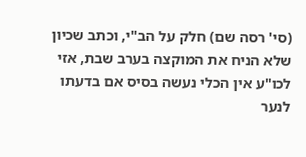(סי' רסה שם) חלק על הב"י, וכתב שכיון שלא הניח את המוקצה בערב שבת, אזי לכו"ע אין הכלי נעשה בסיס אם בדעתו לנער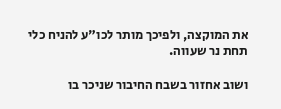את המוקצה, ולפיכך מותר לכו"ע להניח כלי תחת נר שעווה.

ושוב אחזור בשבח החיבור שניכר בו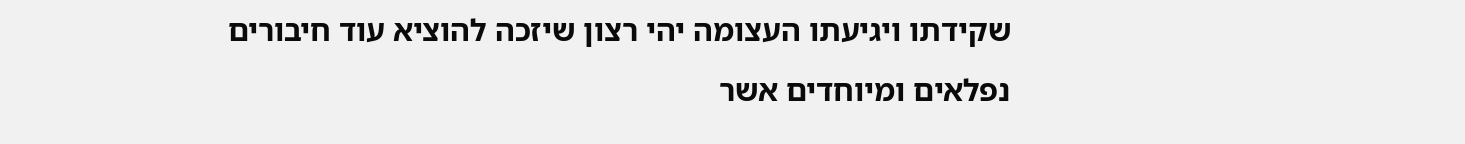שקידתו ויגיעתו העצומה יהי רצון שיזכה להוציא עוד חיבורים נפלאים ומיוחדים אשר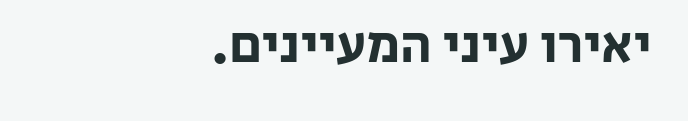יאירו עיני המעיינים.